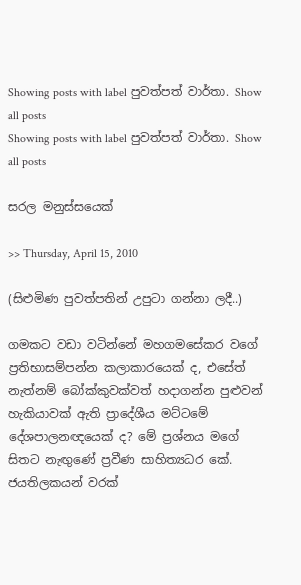Showing posts with label පුවත්පත් වාර්තා. Show all posts
Showing posts with label පුවත්පත් වාර්තා. Show all posts

සරල මනුස්සයෙක්

>> Thursday, April 15, 2010

(සිළුමිණ පුවත්පතින් උපුටා ගන්නා ලදී..)

ගමකට වඩා වටින්නේ මහගමසේකර වගේ ප්‍රතිභාසම්පන්න කලාකාරයෙක් ද, එසේත් නැත්නම් බෝක්කුවක්වත් හදාගන්න පුළුවන් හැකියාවක් ඇති ප්‍රාදේශීය මට්ටමේ දේශපාලනඥයෙක් ද? මේ ප්‍රශ්නය මගේ සිතට නැඟුණේ ප්‍රවීණ සාහිත්‍යධර කේ. ජයතිලකයන් වරක්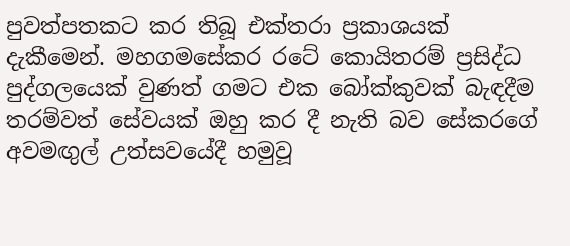පුවත්පතකට කර තිබූ එක්තරා ප්‍රකාශයක් දැකීමෙන්. මහගමසේකර රටේ කොයිතරම් ප්‍රසිද්ධ පුද්ගලයෙක් වුණත් ගමට එක බෝක්කුවක් බැඳදීම තරම්වත් සේවයක් ඔහු කර දී නැති බව සේකරගේ අවමඟුල් උත්සවයේදී හමුවූ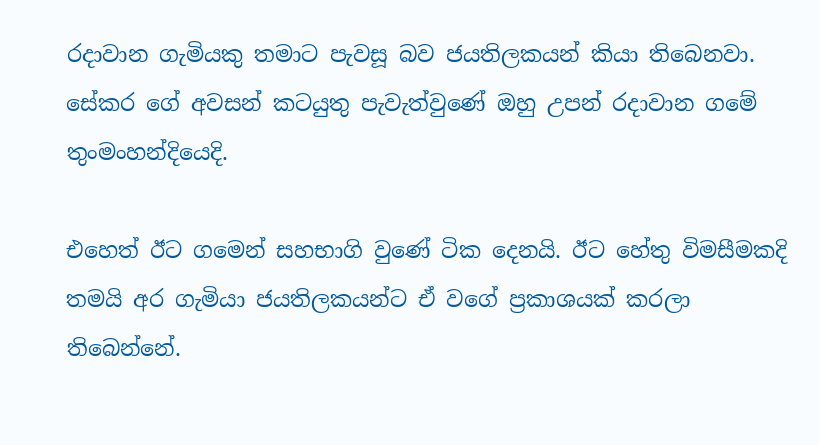රදාවාන ගැමියකු තමාට පැවසූ බව ජයතිලකයන් කියා තිබෙනවා. සේකර ගේ අවසන් කටයුතු පැවැත්වුණේ ඔහු උපන් රදාවාන ගමේ තුංමංහන්දියෙදි.

එහෙත් ඊට ගමෙන් සහභාගි වුණේ ටික දෙනයි. ඊට හේතු විමසීමකදි තමයි අර ගැමියා ජයතිලකයන්ට ඒ වගේ ප්‍රකාශයක් කරලා තිබෙන්නේ.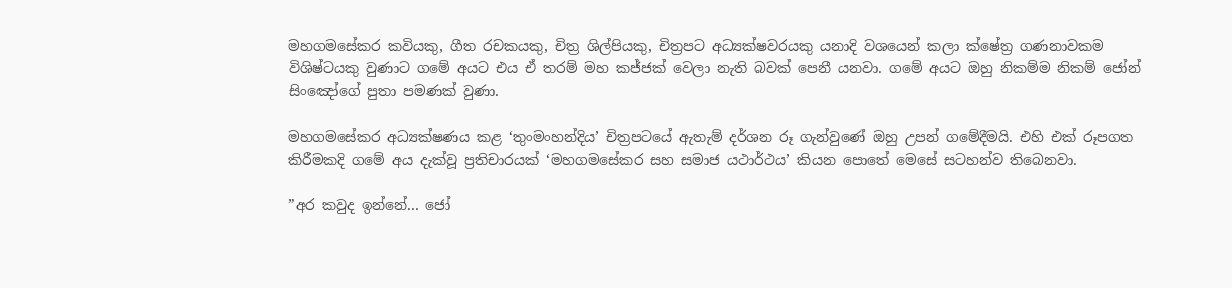මහගමසේකර කවියකු, ගීත රචකයකු, චිත්‍ර ශිල්පියකු, චිත්‍රපට අධ්‍යක්ෂවරයකු යනාදි වශයෙන් කලා ක්ෂේත්‍ර ගණනාවකම විශිෂ්ටයකු වුණාට ගමේ අයට එය ඒ තරම් මහ කජ්ජක් වෙලා නැති බවක් පෙනී යනවා. ගමේ අයට ඔහු නිකම්ම නිකම් ජෝන් සිංඤෝගේ පුතා පමණක් වුණා.

මහගමසේකර අධ්‍යක්ෂණය කළ ‘තුංමංහන්දිය’ චිත්‍රපටයේ ඇතැම් දර්ශන රූ ගැන්වුණේ ඔහු උපන් ගමේදීමයි. එහි එක් රූපගත කිරීමකදි ගමේ අය දැක්වූ ප්‍රතිචාරයක් ‘මහගමසේකර සහ සමාජ යථාර්ථය’ කියන පොතේ මෙසේ සටහන්ව තිබෙනවා.

”අර කවුද ඉන්නේ... ජෝ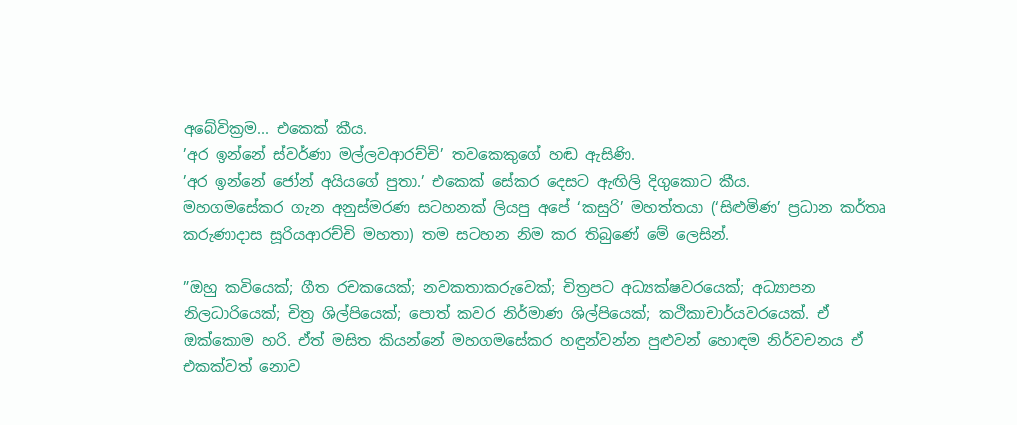අබේවික්‍රම... එකෙක් කීය.
’අර ඉන්නේ ස්වර්ණා මල්ලවආරච්චි’ තවකෙකුගේ හඬ ඇසිණි.
’අර ඉන්නේ ජෝන් අයියගේ පුතා.’ එකෙක් සේකර දෙසට ඇඟිලි දිගුකොට කීය.
මහගමසේකර ගැන අනුස්මරණ සටහනක් ලියපු අපේ ‘කසුරි’ මහත්තයා (‘සිළුමිණ’ ප්‍රධාන කර්තෘ කරුණාදාස සූරියආරච්චි මහතා) තම සටහන නිම කර තිබුණේ මේ ලෙසින්.

”ඔහු කවියෙක්; ගීත රචකයෙක්; නවකතාකරුවෙක්; චිත්‍රපට අධ්‍යක්ෂවරයෙක්; අධ්‍යාපන නිලධාරියෙක්; චිත්‍ර ශිල්පියෙක්; පොත් කවර නිර්මාණ ශිල්පියෙක්; කථිකාචාර්යවරයෙක්. ඒ ඔක්කොම හරි. ඒත් මසිත කියන්නේ මහගමසේකර හඳුන්වන්න පුළුවන් හොඳම නිර්වචනය ඒ එකක්වත් නොව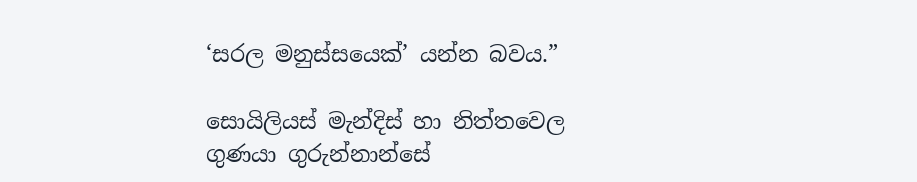‘සරල මනුස්සයෙක්’ යන්න බවය.”

සොයිලියස් මැන්දිස් හා නිත්තවෙල ගුණයා ගුරුන්නාන්සේ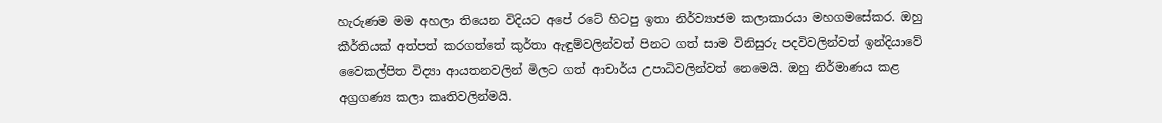හැරුණම මම අහලා තියෙන විදියට අපේ රටේ හිටපු ඉතා නිර්ව්‍යාජම කලාකාරයා මහගමසේකර. ඔහු කීර්තියක් අත්පත් කරගත්තේ කුර්තා ඇඳුම්වලින්වත් පිනට ගත් සාම විනිසුරු පදවිවලින්වත් ඉන්දියාවේ වෛකල්පිත විද්‍යා ආයතනවලින් මිලට ගත් ආචාර්ය උපාධිවලින්වත් නෙමෙයි. ඔහු නිර්මාණය කළ අග්‍රගණ්‍ය කලා කෘතිවලින්මයි.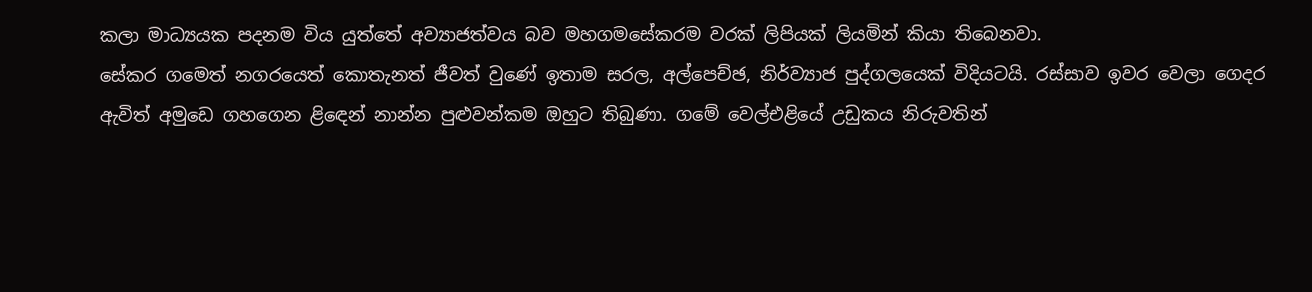කලා මාධ්‍යයක පදනම විය යුත්තේ අව්‍යාජත්වය බව මහගමසේකරම වරක් ලිපියක් ලියමින් කියා තිබෙනවා.
සේකර ගමෙත් නගරයෙත් කොතැනත් ජීවත් වුණේ ඉතාම සරල, අල්පෙච්ඡ, නිර්ව්‍යාජ පුද්ගලයෙක් විදියටයි. රස්සාව ඉවර වෙලා ගෙදර ඇවිත් අමුඩෙ ගහගෙන ළිඳෙන් නාන්න පුළුවන්කම ඔහුට තිබුණා. ගමේ වෙල්එළියේ උඩුකය නිරුවතින්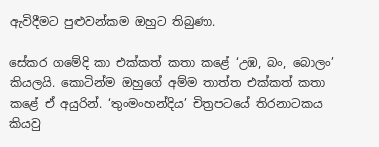ඇවිදීමට පුළුවන්කම ඔහුට තිබුණා.

සේකර ගමේදි කා එක්කත් කතා කළේ ‘උඹ, බං, බොලං’ කියලයි. කොටින්ම ඔහුගේ අම්ම තාත්ත එක්කත් කතා කළේ ඒ අයුරින්. ‘තුංමංහන්දිය’ චිත්‍රපටයේ තිරනාටකය කියවු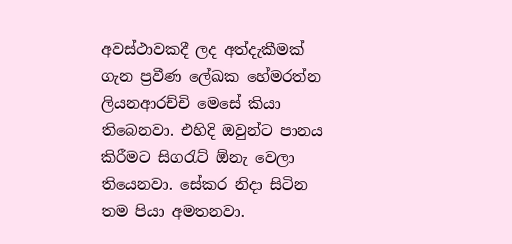අවස්ථාවකදී ලද අත්දැකීමක් ගැන ප්‍රවීණ ලේඛක හේමරත්න ලියනආරච්චි මෙසේ කියා තිබෙනවා. එහිදි ඔවුන්ට පානය කිරීමට සිගරැට් ඕනැ වෙලා තියෙනවා. සේකර නිදා සිටින තම පියා අමතනවා.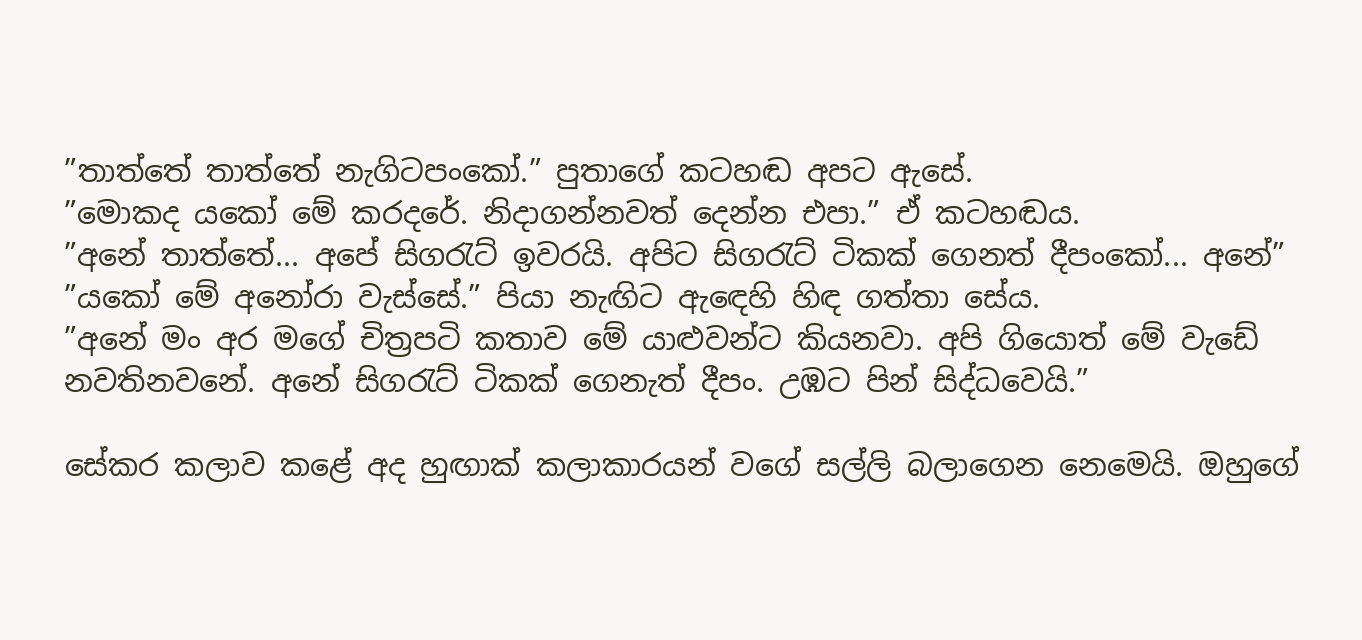”තාත්තේ තාත්තේ නැගිටපංකෝ.” පුතාගේ කටහඬ අපට ඇසේ.
”මොකද යකෝ මේ කරදරේ. නිදාගන්නවත් දෙන්න එපා.” ඒ කටහඬය.
”අනේ තාත්තේ... අපේ සිගරැට් ඉවරයි. අපිට සිගරැට් ටිකක් ගෙනත් දීපංකෝ... අනේ”
”යකෝ මේ අනෝරා වැස්සේ.” පියා නැඟිට ඇඳෙහි හිඳ ගත්තා සේය.
”අනේ මං අර මගේ චිත්‍රපටි කතාව මේ යාළුවන්ට කියනවා. අපි ගියොත් මේ වැඩේ නවතිනවනේ. අනේ සිගරැට් ටිකක් ගෙනැත් දීපං. උඹට පින් සිද්ධවෙයි.”

සේකර කලාව කළේ අද හුඟාක් කලාකාරයන් වගේ සල්ලි බලාගෙන නෙමෙයි. ඔහුගේ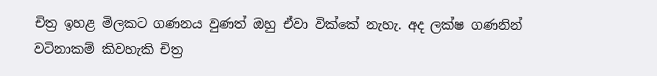චිත්‍ර ඉහළ මිලකට ගණනය වුණත් ඔහු ඒවා වික්කේ නැහැ. අද ලක්ෂ ගණනින් වටිනාකම් කිවහැකි චිත්‍ර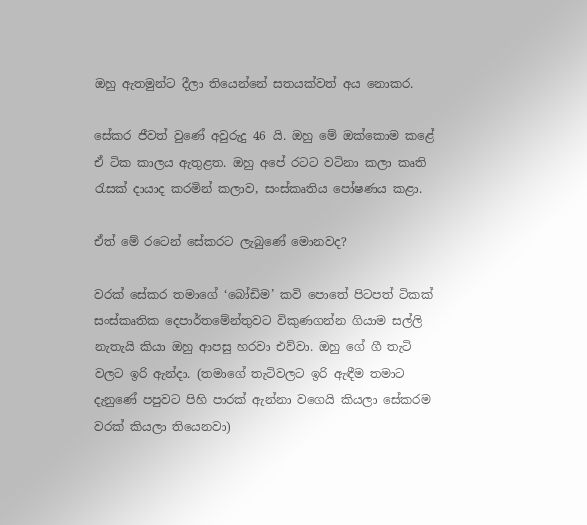ඔහු ඇතමුන්ට දීලා තියෙන්නේ සතයක්වත් අය නොකර.

සේකර ජීවත් වුණේ අවුරුදු 46 යි. ඔහු මේ ඔක්කොම කළේ ඒ ටික කාලය ඇතුළත. ඔහු අපේ රටට වටිනා කලා කෘති රැසක් දායාද කරමින් කලාව, සංස්කෘතිය පෝෂණය කළා.

ඒත් මේ රටෙන් සේකරට ලැබුණේ මොනවද?

වරක් සේකර තමාගේ ‘බෝඩිම’ කවි පොතේ පිටපත් ටිකක් සංස්කෘතික දෙපාර්තමේන්තුවට විකුණගන්න ගියාම සල්ලි නැතැයි කියා ඔහු ආපසු හරවා එව්වා. ඔහු ගේ ගී තැටි වලට ඉරි ඇන්දා. (තමාගේ තැටිවලට ඉරි ඇඳීම තමාට දැනුණේ පපුවට පිහි පාරක් ඇන්නා වගෙයි කියලා සේකරම වරක් කියලා තියෙනවා)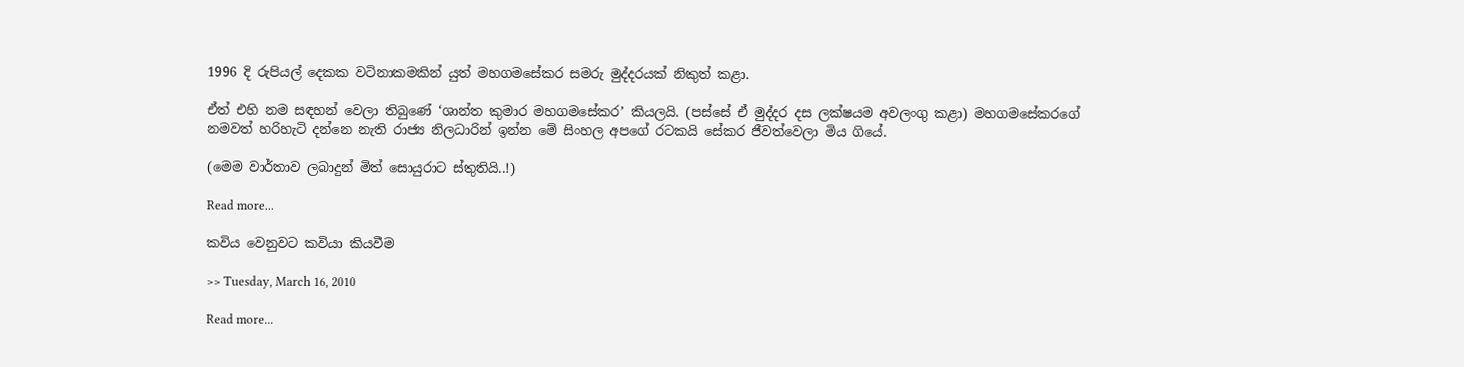1996 දි රුපියල් දෙකක වටිනාකමකින් යුත් මහගමසේකර සමරු මුද්දරයක් නිකුත් කළා.

ඒත් එහි නම සඳහන් වෙලා තිබුණේ ‘ශාන්ත කුමාර මහගමසේකර’ කියලයි. (පස්සේ ඒ මුද්දර දස ලක්ෂයම අවලංගු කළා) මහගමසේකරගේ නමවත් හරිහැටි දන්නෙ නැති රාජ්‍ය නිලධාරින් ඉන්න මේ සිංහල අපගේ රටකයි සේකර ජීවත්වෙලා මිය ගියේ.

(මෙම වාර්තාව ලබාදුන් මිත් සොයුරාට ස්තුතියි..!)

Read more...

කවිය වෙනුවට කවියා කියවීම

>> Tuesday, March 16, 2010

Read more...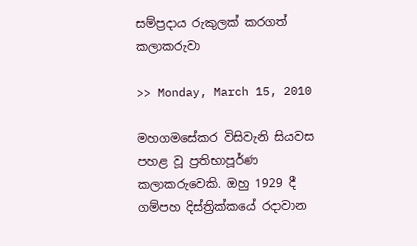සම්ප්‍රදාය රුකුලක්‌ කරගත් කලාකරුවා

>> Monday, March 15, 2010

මහගමසේකර විසිවැනි සියවස පහළ වූ ප්‍රතිභාපූර්ණ කලාකරුවෙකි. ඔහු 1929 දී ගම්පහ දිස්‌ත්‍රික්‌කයේ රදාවාන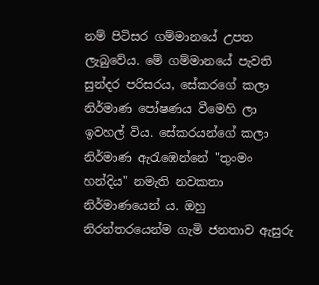නම් පිටිසර ගම්මානයේ උපත ලැබුවේය. මේ ගම්මානයේ පැවති සුන්දර පරිසරය, සේකරගේ කලා නිර්මාණ පෝෂණය වීමෙහි ලා ඉවහල් විය. සේකරයන්ගේ කලා නිර්මාණ ඇරැඹෙන්නේ "තුංමං හන්දිය" නමැති නවකතා නිර්මාණයෙන් ය. ඔහු නිරන්තරයෙන්ම ගැමි ජනතාව ඇසුරු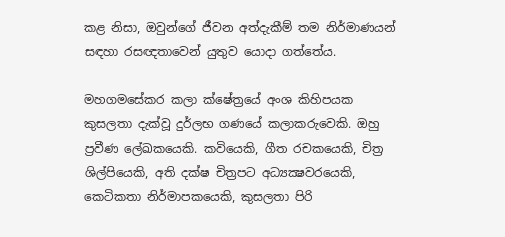කළ නිසා, ඔවුන්ගේ ජීවන අත්දැකීම් තම නිර්මාණයන් සඳහා රසඥතාවෙන් යුතුව යොදා ගත්තේය.

මහගමසේකර කලා ක්‌ෂේත්‍රයේ අංශ කිහිපයක කුසලතා දැක්‌වූ දුර්ලභ ගණයේ කලාකරුවෙකි. ඔහු ප්‍රවීණ ලේඛකයෙකි. කවියෙකි, ගීත රචකයෙකි, චිත්‍ර ශිල්පියෙකි, අති දක්‌ෂ චිත්‍රපට අධ්‍යක්‍ෂවරයෙකි, කෙටිකතා නිර්මාපකයෙකි, කුසලතා පිරි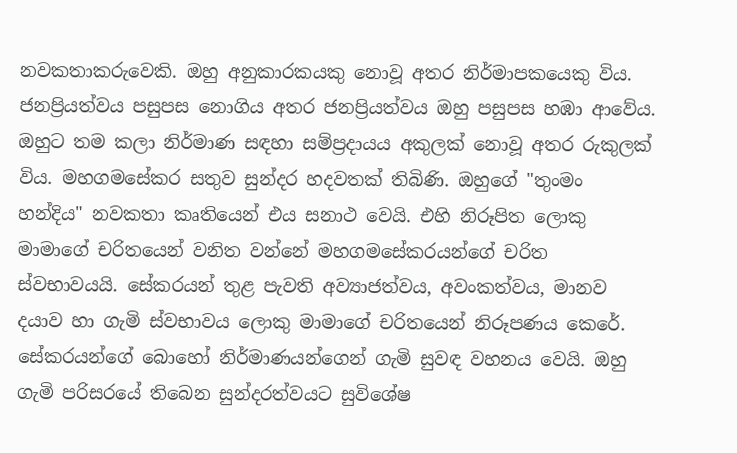නවකතාකරුවෙකි. ඔහු අනුකාරකයකු නොවූ අතර නිර්මාපකයෙකු විය. ජනප්‍රියත්වය පසුපස නොගිය අතර ජනප්‍රියත්වය ඔහු පසුපස හඹා ආවේය. ඔහුට තම කලා නිර්මාණ සඳහා සම්ප්‍රදායය අකුලක්‌ නොවූ අතර රුකුලක්‌ විය. මහගමසේකර සතුව සුන්දර හදවතක්‌ තිබිණි. ඔහුගේ "තුංමං හන්දිය" නවකතා කෘතියෙන් එය සනාථ වෙයි. එහි නිරූපිත ලොකු මාමාගේ චරිතයෙන් වනිත වන්නේ මහගමසේකරයන්ගේ චරිත ස්‌වභාවයයි. සේකරයන් තුළ පැවති අව්‍යාජත්වය, අවංකත්වය, මානව දයාව හා ගැමි ස්‌වභාවය ලොකු මාමාගේ චරිතයෙන් නිරූපණය කෙරේ. සේකරයන්ගේ බොහෝ නිර්මාණයන්ගෙන් ගැමි සුවඳ වහනය වෙයි. ඔහු ගැමි පරිසරයේ තිබෙන සුන්දරත්වයට සුවිශේෂ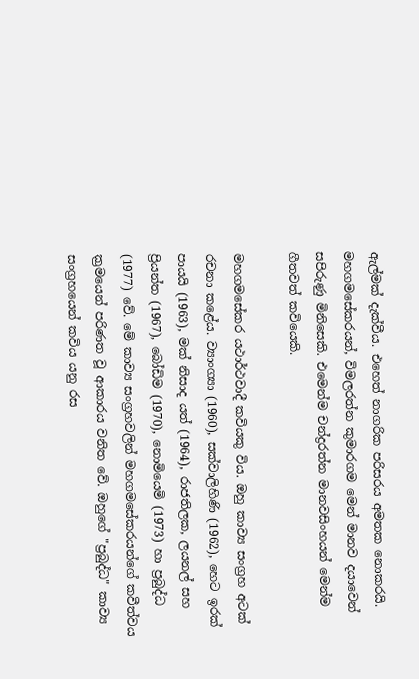ඇල්මක්‌ දැක්‌වීය. එහෙත් නාගරික පරිසරය අමතක නොකරයි. මහගමසේකරයන්, විමලරත්න කුමාරගම මෙන් මානව දයාවෙන් සපිරුණු මිනිසෙකි. එමෙන්ම චන්ද්‍රරත්න මානවසිංහයන් මෙන්ම ගීතවත් කවියෙකි.

මහගමසේකර යථාර්ථවාදී කවියකු විය. ඔහු කාව්‍ය සංග්‍රහ අටක්‌ රචනා කළේය. ව්‍යාංග්‍යා (1960), සක්‌වාලිහිණි (1962), හෙට ඉරක්‌ පායයි (1963), මක්‌ නිසාද යත් (1964), රාජතිලක, ලයනල් සහ ප්‍රියන්ත (1967), බෝඩිම (1970), නොමියෙමි (1973) හා ප්‍රබුද්ධ (1977) වේ. මේ කාව්‍ය සංග්‍රහවලින් මහගමසේකරයන්ගේ කවීත්වය ක්‍රමයෙන් පරිණත වූ ආකාරය වනිත වේ. ඔහුගේ "ප්‍රබුද්ධ" කාව්‍ය සංග්‍රහයෙන් කවිය යනු රස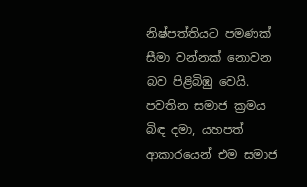නිෂ්පත්තියට පමණක්‌ සීමා වන්නක්‌ නොවන බව පිළිබිඹු වෙයි. පවතින සමාජ ක්‍රමය බිඳ දමා, යහපත් ආකාරයෙන් එම සමාජ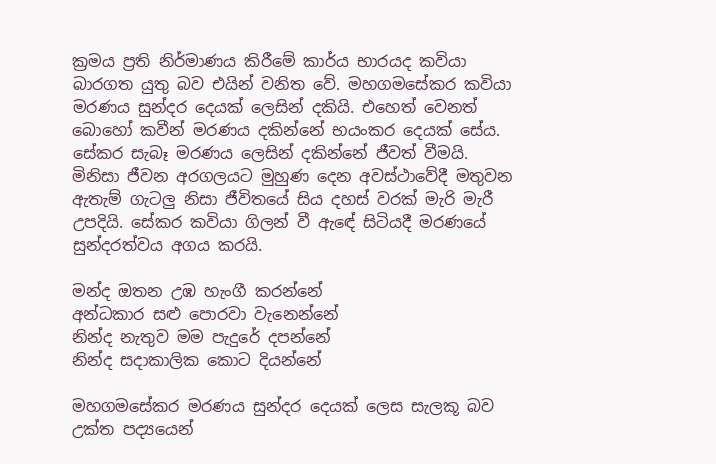ක්‍රමය ප්‍රති නිර්මාණය කිරීමේ කාර්ය භාරයද කවියා බාරගත යුතු බව එයින් වනිත වේ. මහගමසේකර කවියා මරණය සුන්දර දෙයක්‌ ලෙසින් දකියි. එහෙත් වෙනත් බොහෝ කවීන් මරණය දකින්නේ භයංකර දෙයක්‌ සේය. සේකර සැබෑ මරණය ලෙසින් දකින්නේ ජීවත් වීමයි. මිනිසා ජීවන අරගලයට මුහුණ දෙන අවස්‌ථාවේදී මතුවන ඇතැම් ගැටලු නිසා ජීවිතයේ සිය දහස්‌ වරක්‌ මැරි මැරී උපදියි. සේකර කවියා ගිලන් වී ඇඳේ සිටියදී මරණයේ සුන්දරත්වය අගය කරයි.

මන්ද ඔතන උඹ හැංගී කරන්නේ
අන්ධකාර සළු පොරවා වැනෙන්නේ
නින්ද නැතුව මම පැදුරේ දපන්නේ
නින්ද සදාකාලික කොට දියන්නේ

මහගමසේකර මරණය සුන්දර දෙයක්‌ ලෙස සැලකූ බව උක්‌ත පද්‍යයෙන්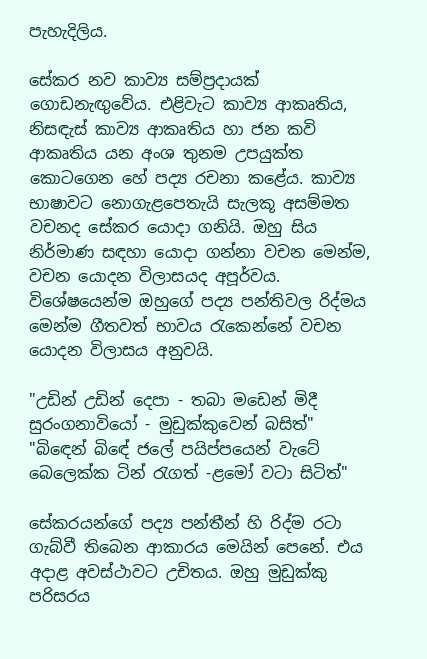පැහැදිලිය.

සේකර නව කාව්‍ය සම්ප්‍රදායක්‌ ගොඩනැඟුවේය. එළිවැට කාව්‍ය ආකෘතිය, නිසඳැස්‌ කාව්‍ය ආකෘතිය හා ජන කවි ආකෘතිය යන අංශ තුනම උපයුක්‌ත කොටගෙන හේ පද්‍ය රචනා කළේය. කාව්‍ය භාෂාවට නොගැළපෙතැයි සැලකූ අසම්මත වචනද සේකර යොදා ගනියි. ඔහු සිය නිර්මාණ සඳහා යොදා ගන්නා වචන මෙන්ම, වචන යොදන විලාසයද අපූර්වය. විශේෂයෙන්ම ඔහුගේ පද්‍ය පන්තිවල රිද්මය මෙන්ම ගීතවත් භාවය රැකෙන්නේ වචන යොදන විලාසය අනුවයි.

"උඩින් උඩින් දෙපා - තබා මඩෙන් මිදී
සුරංගනාවියෝ - මුඩුක්‌කුවෙන් බසිත්"
"බිඳෙන් බිඳේ ජලේ පයිප්පයෙන් වැටේ
බෙලෙක්‌ක ටින් රැගත් -ළමෝ වටා සිටිත්"

සේකරයන්ගේ පද්‍ය පන්තීන් හි රිද්ම රටා ගැබ්වී තිබෙන ආකාරය මෙයින් පෙනේ. එය අදාළ අවස්‌ථාවට උචිතය. ඔහු මුඩුක්‌කු පරිසරය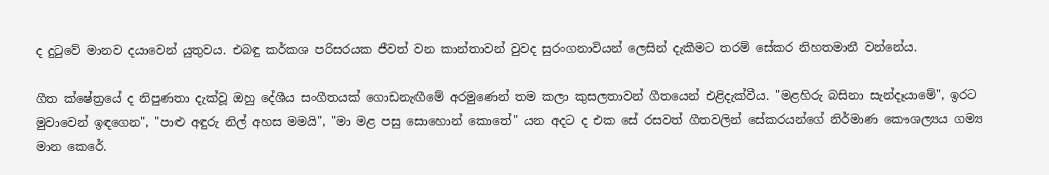ද දුටුවේ මානව දයාවෙන් යුතුවය. එබඳු කර්කශ පරිසරයක ජීවත් වන කාන්තාවන් වුවද සුරංගනාවියන් ලෙසින් දැකීමට තරම් සේකර නිහතමානී වන්නේය.

ගීත ක්‌ෂේත්‍රයේ ද නිපුණතා දැක්‌වූ ඔහු දේශීය සංගීතයක්‌ ගොඩනැඟීමේ අරමුණෙන් තම කලා කුසලතාවන් ගීතයෙන් එළිදැක්‌වීය. "මළහිරු බසිනා සැන්දෑයාමේ", ඉරට මුවාවෙන් ඉඳගෙන", "පාළු අඳුරු නිල් අහස මමයි", "මා මළ පසු සොහොන් කොතේ" යන අදට ද එක සේ රසවත් ගීතවලින් සේකරයන්ගේ නිර්මාණ කෞශල්‍යය ගම්‍ය මාන කෙරේ.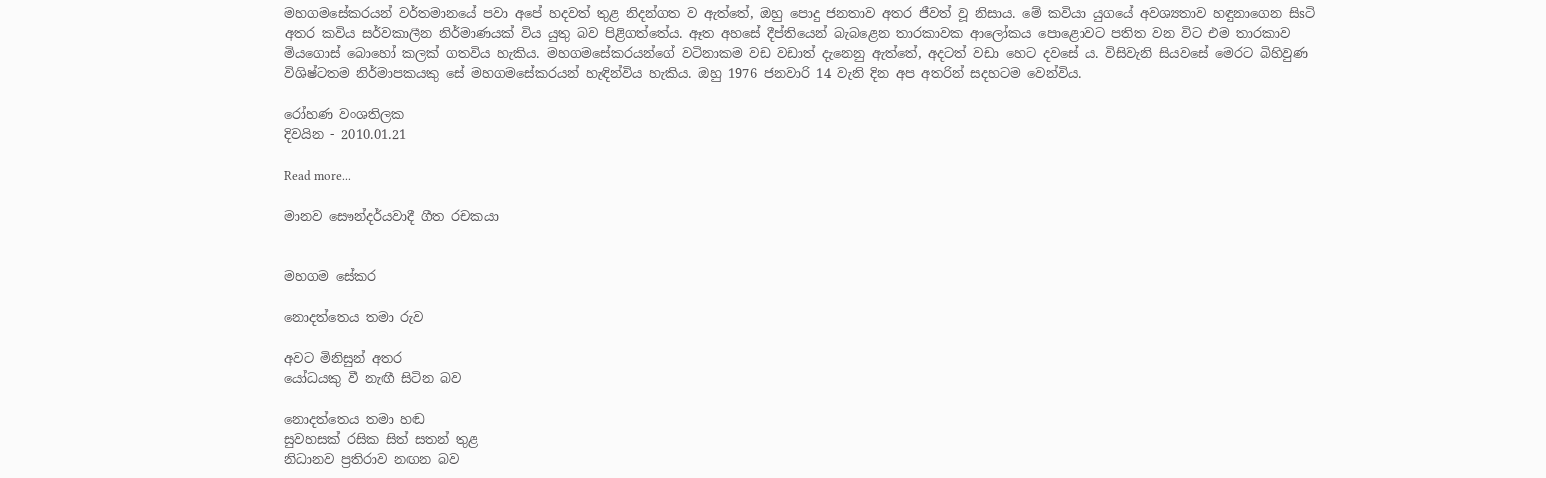මහගමසේකරයන් වර්තමානයේ පවා අපේ හදවත් තුළ නිදන්ගත ව ඇත්තේ, ඔහු පොදු ජනතාව අතර ජීවත් වූ නිසාය. මේ කවියා යුගයේ අවශ්‍යතාව හඳුනාගෙන සිsටි අතර කවිය සර්වකාලීන නිර්මාණයක්‌ විය යුතු බව පිළිගත්තේය. ඈත අහසේ දීප්තියෙන් බැබළෙන තාරකාවක ආලෝකය පොළොවට පතිත වන විට එම තාරකාව මියගොස්‌ බොහෝ කලක්‌ ගතවිය හැකිය. මහගමසේකරයන්ගේ වටිනාකම වඩ වඩාත් දැනෙනු ඇත්තේ, අදටත් වඩා හෙට දවසේ ය. විසිවැනි සියවසේ මෙරට බිහිවුණ විශිෂ්ටතම නිර්මාපකයකු සේ මහගමසේකරයන් හැඳින්විය හැකිය. ඔහු 1976 ජනවාරි 14 වැනි දින අප අතරින් සදහටම වෙන්විය.

රෝහණ වංශතිලක
දිවයින - 2010.01.21

Read more...

මානව සෞන්දර්යවාදී ගීත රචකයා


මහගම සේකර

නොදත්තෙය තමා රුව

අවට මිනිසුන් අතර
යෝධයකු වී නැඟී සිටින බව

නොදත්තෙය තමා හඬ
සුවහසක්‌ රසික සිත් සතන් තුළ
නිධානව ප්‍රතිරාව නඟන බව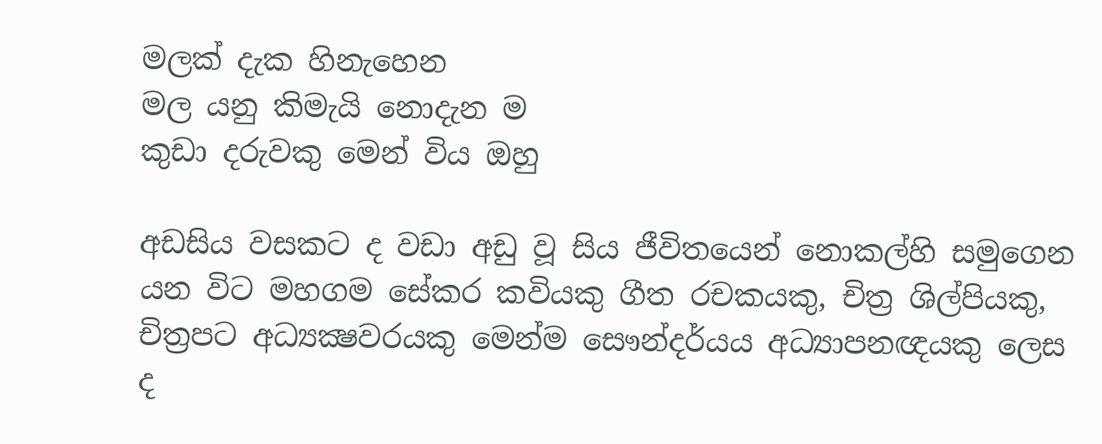මලක්‌ දැක හිනැහෙන
මල යනු කිමැයි නොදැන ම
කුඩා දරුවකු මෙන් විය ඔහු

අඩසිය වසකට ද වඩා අඩු වූ සිය ජීවිතයෙන් නොකල්හි සමුගෙන යන විට මහගම සේකර කවියකු ගීත රචකයකු, චිත්‍ර ශිල්පියකු, චිත්‍රපට අධ්‍යක්‍ෂවරයකු මෙන්ම සෞන්දර්යය අධ්‍යාපනඥයකු ලෙස ද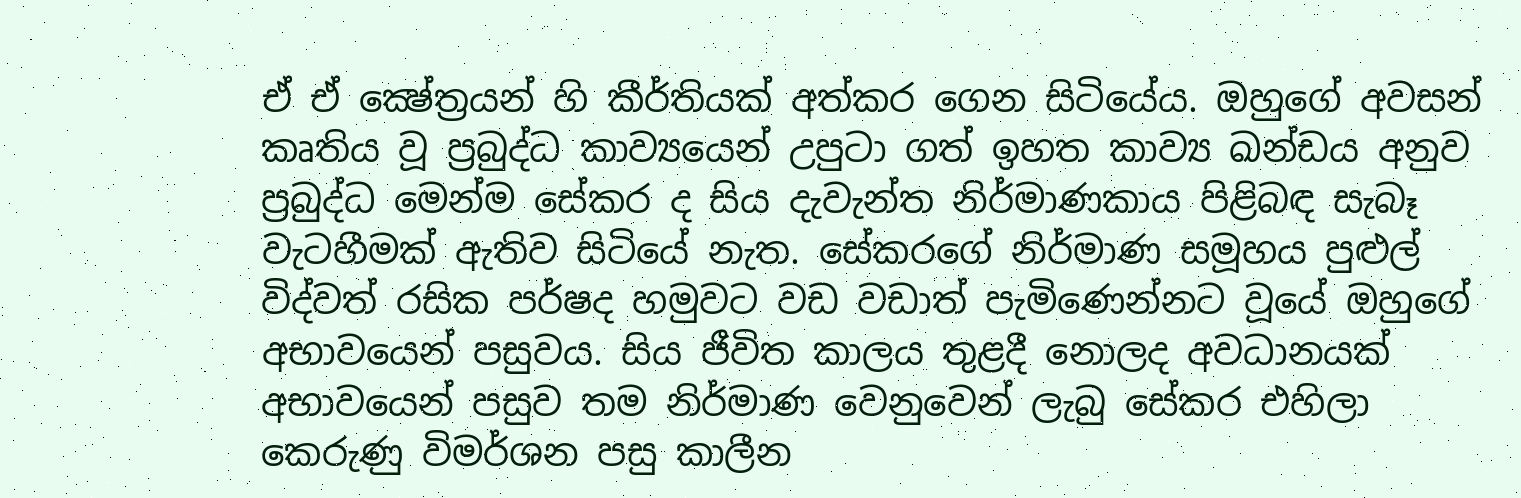ඒ ඒ ක්‍ෂේත්‍රයන් හි කීර්තියක්‌ අත්කර ගෙන සිටියේය. ඔහුගේ අවසන් කෘතිය වූ ප්‍රබුද්ධ කාව්‍යයෙන් උපුටා ගත් ඉහත කාව්‍ය ඛන්ඩය අනුව ප්‍රබුද්ධ මෙන්ම සේකර ද සිය දැවැන්ත නිර්මාණකාය පිළිබඳ සැබෑ වැටහීමක්‌ ඇතිව සිටියේ නැත. සේකරගේ නිර්මාණ සමූහය පුළුල් විද්වත් රසික පර්ෂද හමුවට වඩ වඩාත් පැමිණෙන්නට වූයේ ඔහුගේ අභාවයෙන් පසුවය. සිය ජීවිත කාලය තුළදී නොලද අවධානයක්‌ අභාවයෙන් පසුව තම නිර්මාණ වෙනුවෙන් ලැබු සේකර එහිලා කෙරුණු විමර්ශන පසු කාලීන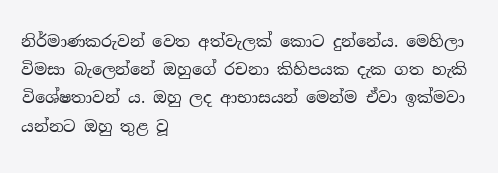නිර්මාණකරුවන් වෙත අත්වැලක්‌ කොට දුන්නේය. මෙහිලා විමසා බැලෙන්නේ ඔහුගේ රචනා කිහිපයක දැක ගත හැකි විශේෂතාවන් ය. ඔහු ලද ආභාසයන් මෙන්ම ඒවා ඉක්‌මවා යන්නට ඔහු තුළ වූ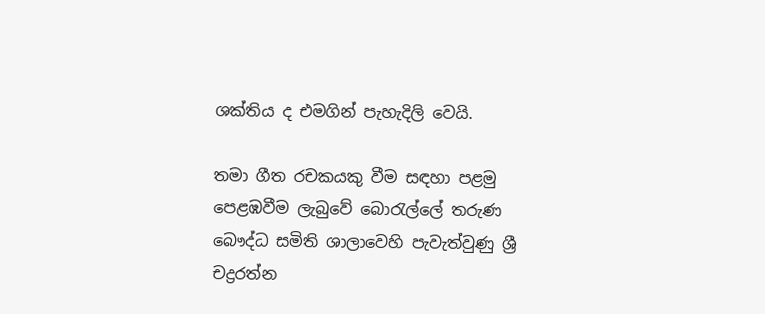ශක්‌තිය ද එමගින් පැහැදිලි වෙයි.

තමා ගීත රචකයකු වීම සඳහා පළමු පෙළඹවීම ලැබුවේ බොරැල්ලේ තරුණ බෞද්ධ සමිති ශාලාවෙහි පැවැත්වුණු ශ්‍රී චද්‍රරත්න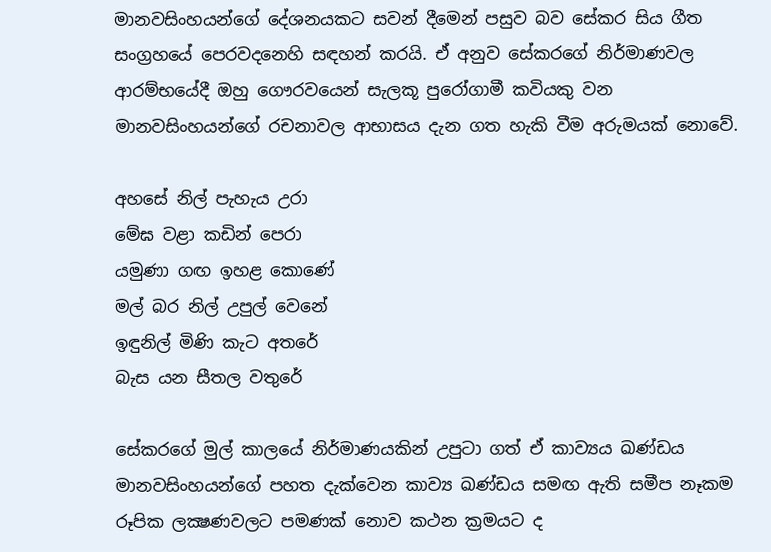මානවසිංහයන්ගේ දේශනයකට සවන් දීමෙන් පසුව බව සේකර සිය ගීත සංග්‍රහයේ පෙරවදනෙහි සඳහන් කරයි. ඒ අනුව සේකරගේ නිර්මාණවල ආරම්භයේදී ඔහු ගෞරවයෙන් සැලකූ පුරෝගාමී කවියකු වන මානවසිංහයන්ගේ රචනාවල ආභාසය දැන ගත හැකි වීම අරුමයක්‌ නොවේ.

අහසේ නිල් පැහැය උරා
මේඝ වළා කඩින් පෙරා
යමුණා ගඟ ඉහළ කොණේ
මල් බර නිල් උපුල් වෙනේ
ඉඳුනිල් මිණි කැට අතරේ
බැස යන සීතල වතුරේ

සේකරගේ මුල් කාලයේ නිර්මාණයකින් උපුටා ගත් ඒ කාව්‍යය ඛණ්‌ඩය මානවසිංහයන්ගේ පහත දැක්‌වෙන කාව්‍ය ඛණ්‌ඩය සමඟ ඇති සමීප නෑකම රූපික ලක්‍ෂණවලට පමණක්‌ නොව කථන ක්‍රමයට ද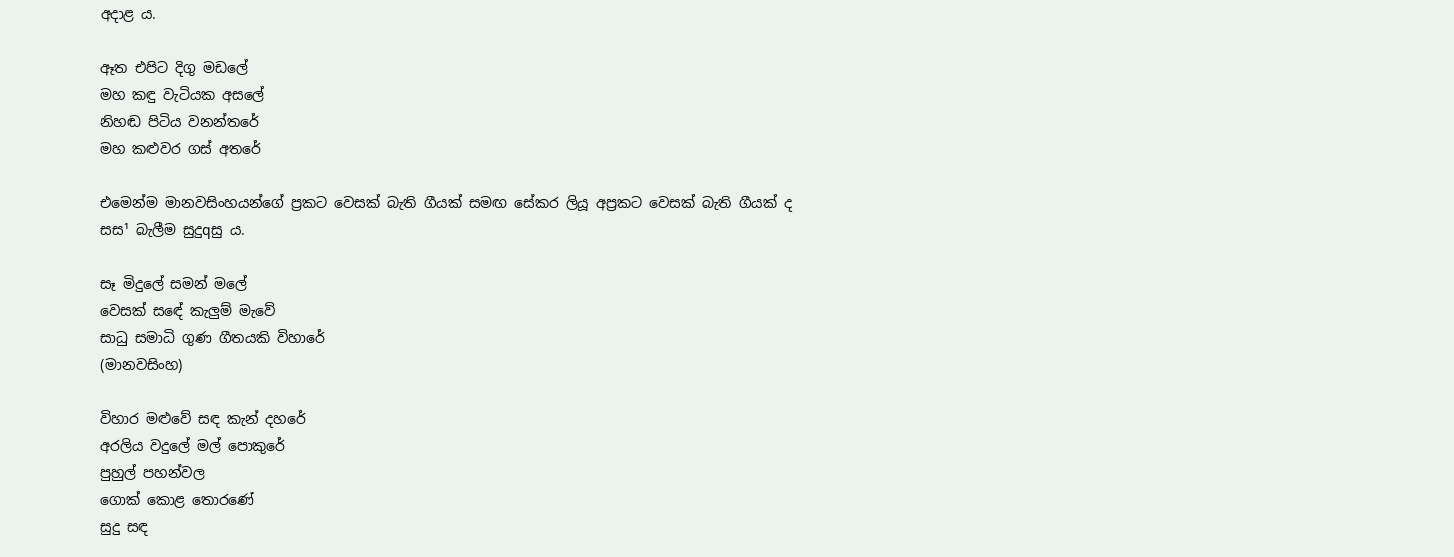අදාළ ය.

ඈත එපිට දිගු මඩලේ
මහ කඳු වැටියක අසලේ
නිහඬ පිටිය වනන්තරේ
මහ කළුවර ගස්‌ අතරේ

එමෙන්ම මානවසිංහයන්ගේ ප්‍රකට වෙසක්‌ බැති ගීයක්‌ සමඟ සේකර ලියූ අප්‍රකට වෙසක්‌ බැති ගීයක්‌ ද සස¹ බැලීම සුදුqසු ය.

සෑ මිදුලේ සමන් මලේ
වෙසක්‌ සඳේ කැලුම් මැවේ
සාධු සමාධි ගුණ ගීතයකි විහාරේ
(මානවසිංහ)

විහාර මළුවේ සඳ කැන් දහරේ
අරලිය වදුලේ මල් පොකුරේ
පුහුල් පහන්වල
ගොක්‌ කොළ තොරණේ
සුදු සඳ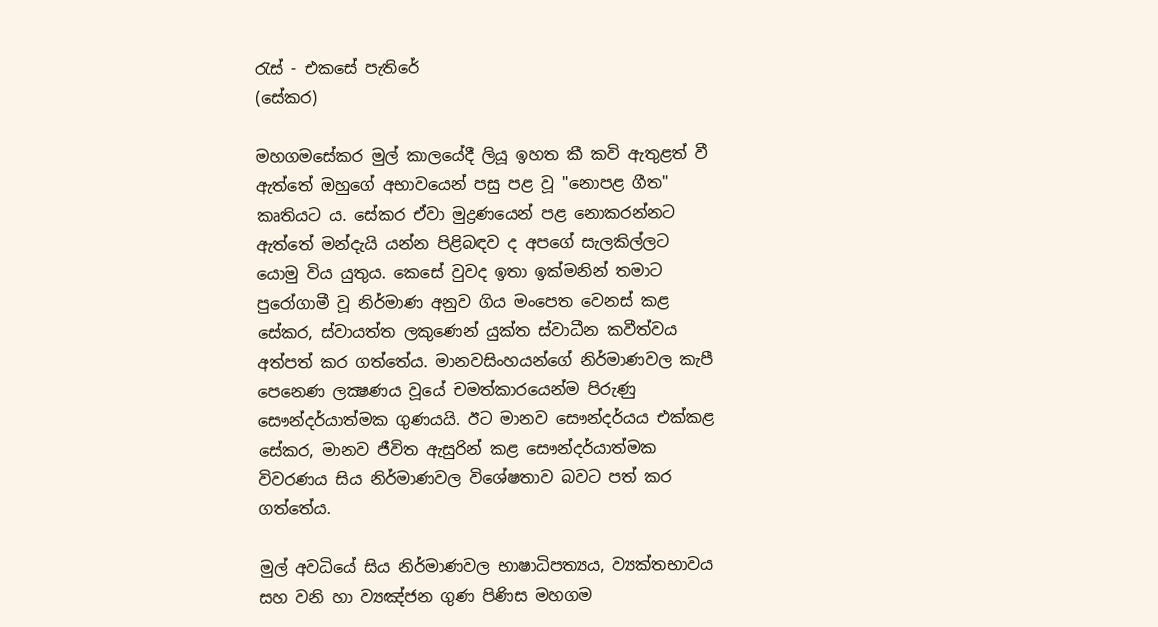රැස්‌ - එකසේ පැතිරේ
(සේකර)

මහගමසේකර මුල් කාලයේදී ලියූ ඉහත කී කවි ඇතුළත් වී ඇත්තේ ඔහුගේ අභාවයෙන් පසු පළ වූ "නොපළ ගීත" කෘතියට ය. සේකර ඒවා මුද්‍රණයෙන් පළ නොකරන්නට ඇත්තේ මන්දැයි යන්න පිළිබඳව ද අපගේ සැලකිල්ලට යොමු විය යුතුය. කෙසේ වුවද ඉතා ඉක්‌මනින් තමාට පුරෝගාමී වූ නිර්මාණ අනුව ගිය මංපෙත වෙනස්‌ කළ සේකර, ස්‌වායත්ත ලකුණෙන් යුක්‌ත ස්‌වාධීන කවීත්වය අත්පත් කර ගත්තේය. මානවසිංහයන්ගේ නිර්මාණවල කැපී පෙනෙණ ලක්‍ෂණය වූයේ චමත්කාරයෙන්ම පිරුණු සෞන්දර්යාත්මක ගුණයයි. ඊට මානව සෞන්දර්යය එක්‌කළ සේකර, මානව ජීවිත ඇසුරින් කළ සෞන්දර්යාත්මක විවරණය සිය නිර්මාණවල විශේෂතාව බවට පත් කර ගත්තේය.

මුල් අවධියේ සිය නිර්මාණවල භාෂාධිපත්‍යය, ව්‍යක්‌තභාවය සහ වනි හා ව්‍යඤ්ජන ගුණ පිණිස මහගම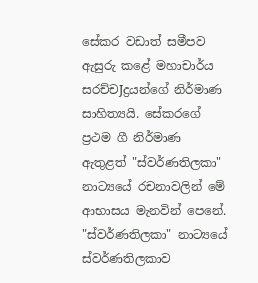සේකර වඩාත් සමීපව ඇසුරු කළේ මහාචාර්ය සරච්චJද්‍රයන්ගේ නිර්මාණ සාහිත්‍යයි. සේකරගේ ප්‍රථම ගී නිර්මාණ ඇතුළත් "ස්‌වර්ණතිලකා" නාට්‍යයේ රචනාවලින් මේ ආභාසය මැනවින් පෙනේ. "ස්‌වර්ණතිලකා" නාට්‍යයේ ස්‌වර්ණතිලකාව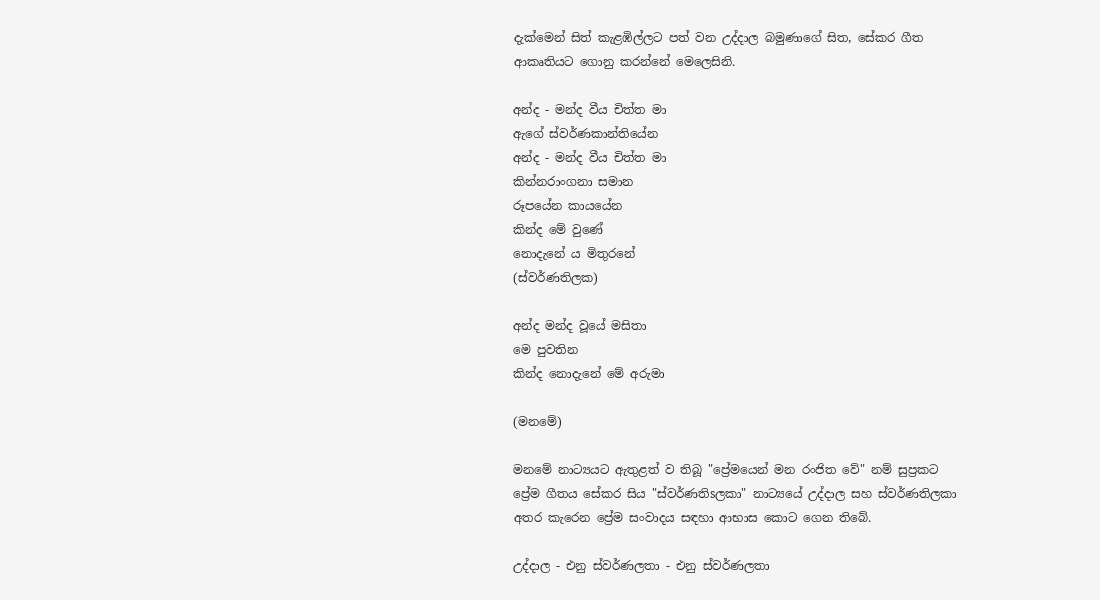දැක්‌මෙන් සිත් කැළඹිල්ලට පත් වන උද්දාල බමුණාගේ සිත, සේකර ගීත ආකෘතියට ගොනු කරන්නේ මෙලෙසිනි.

අන්ද - මන්ද වීය චිත්ත මා
ඇගේ ස්‌වර්ණකාන්තියේන
අන්ද - මන්ද වීය චිත්ත මා
කින්නරාංගනා සමාන
රූපයේන කායයේන
කින්ද මේ වුණේ
නොදැනේ ය මිතුරනේ
(ස්‌වර්ණතිලක)

අන්ද මන්ද වූයේ මසිතා
මෙ පුවතින
කින්ද නොදැනේ මේ අරුමා

(මනමේ)

මනමේ නාට්‍යයට ඇතුළත් ව තිබූ "ප්‍රේමයෙන් මන රංජිත වේ" නම් සුප්‍රකට ප්‍රේම ගීතය සේකර සිය "ස්‌වර්ණතිsලකා" නාට්‍යයේ උද්දාල සහ ස්‌වර්ණතිලකා අතර කැරෙන ප්‍රේම සංවාදය සඳහා ආභාස කොට ගෙන තිබේ.

උද්දාල - එනු ස්‌වර්ණලතා - එනු ස්‌වර්ණලතා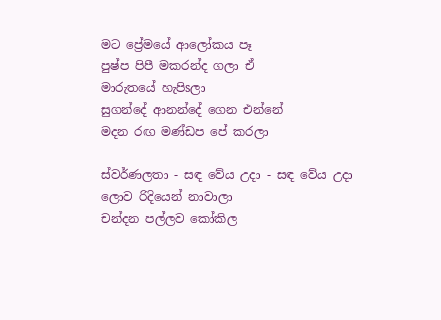මට ප්‍රේමයේ ආලෝකය පෑ
පුෂ්ප පිපී මකරන්ද ගලා ඒ
මාරුතයේ හැපිsලා
සුගන්දේ ආනන්දේ ගෙන එන්නේ
මදන රඟ මණ්‌ඩප පේ කරලා

ස්‌වර්ණලතා - සඳ වේය උදා - සඳ වේය උදා
ලොව රිදියෙන් නාවාලා
චන්දන පල්ලව කෝකිල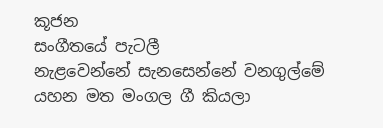කූජන
සංගීතයේ පැටලී
නැළවෙන්නේ සැනසෙන්නේ වනගුල්මේ
යහන මත මංගල ගී කියලා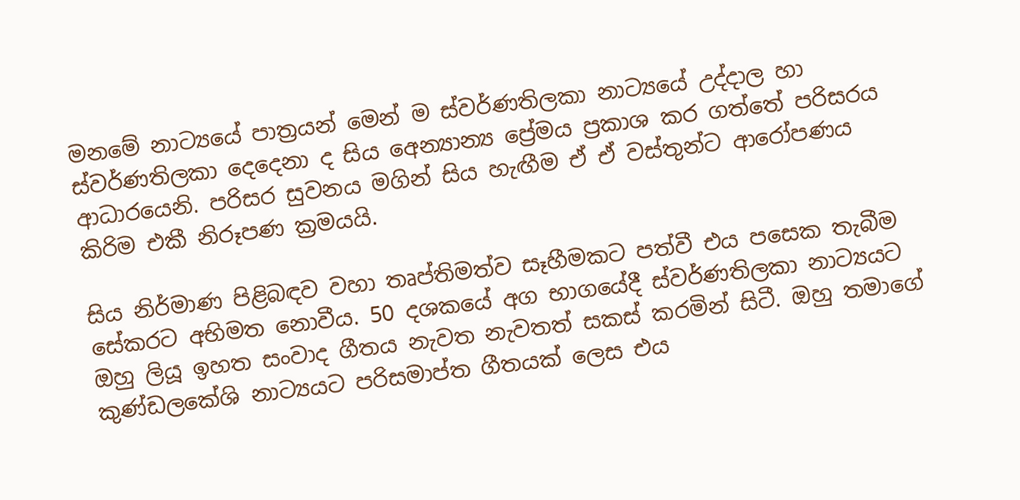මනමේ නාට්‍යයේ පාත්‍රයන් මෙන් ම ස්‌වර්ණතිලකා නාට්‍යයේ උද්දාල හා ස්‌වර්ණතිලකා දෙදෙනා ද සිය අෙන්‍යාන්‍ය ප්‍රේමය ප්‍රකාශ කර ගත්තේ පරිසරය ආධාරයෙනි. පරිසර සුවනය මගින් සිය හැඟීම ඒ ඒ වස්‌තුන්ට ආරෝපණය කිරිම එකී නිරූපණ ක්‍රමයයි.

සිය නිර්මාණ පිළිබඳව වහා තෘප්තිමත්ව සෑහීමකට පත්වී එය පසෙක තැබීම සේකරට අභිමත නොවීය. 50 දශකයේ අග භාගයේදී ස්‌වර්ණතිලකා නාට්‍යයට ඔහු ලියූ ඉහත සංවාද ගීතය නැවත නැවතත් සකස්‌ කරමින් සිටී. ඔහු තමාගේ කුණ්‌ඩලකේශි නාට්‍යයට පරිසමාප්ත ගීතයක්‌ ලෙස එය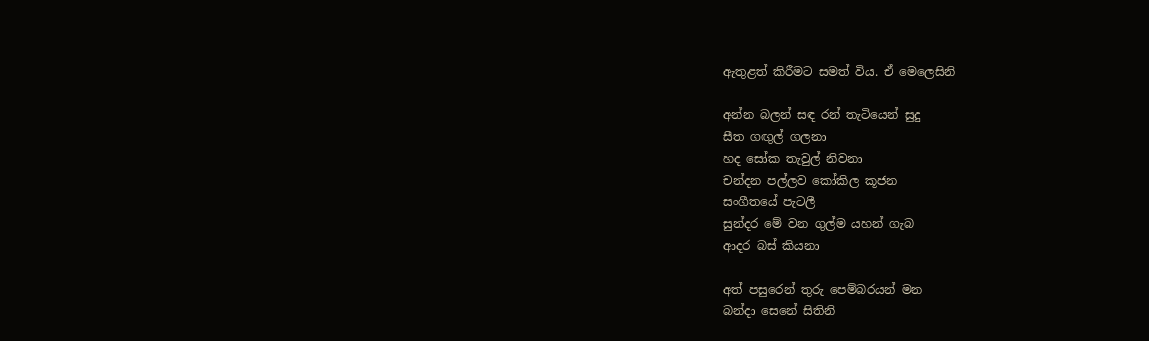ඇතුළත් කිරීමට සමත් විය. ඒ මෙලෙසිනි

අන්න බලන් සඳ රන් තැටියෙන් සුදු
සීත ගඟුල් ගලනා
හද සෝක තැවුල් නිවනා
චන්දන පල්ලව කෝකිල කූජන
සංගීතයේ පැටලී
සුන්දර මේ වන ගුල්ම යහන් ගැබ
ආදර බස්‌ කියනා

අත් පසුරෙන් තුරු පෙම්බරයන් මන
බන්දා සෙනේ සිතිනි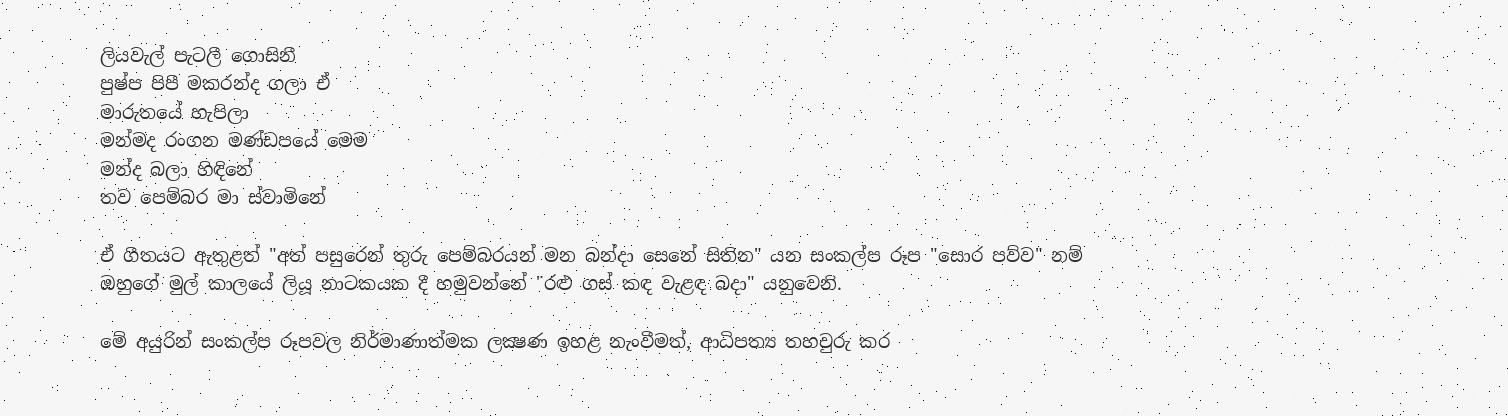ලියවැල් පැටලී ගොසිනී
පුෂ්ප පිපී මකරන්ද ගලා ඒ
මාරුතයේ හැපිලා
මන්මද රංගන මණ්‌ඩපයේ මෙම
මන්ද බලා හිඳිනේ
තව පෙම්බර මා ස්‌වාමිනේ

ඒ ගීතයට ඇතුළත් "අත් පසුරෙන් තුරු පෙම්බරයන් මන බන්දා සෙනේ සිතින" යන සංකල්ප රූප "සොර පව්ව" නම් ඔහුගේ මුල් කාලයේ ලියූ නාටකයක දී හමුවන්නේ "රළු ගස්‌ කඳ වැළඳ බදා" යනුවෙනි.

මේ අයුරින් සංකල්ප රූපවල නිර්මාණාත්මක ලක්‍ෂණ ඉහළ නැංවීමත්, ආධිපත්‍ය තහවුරු කර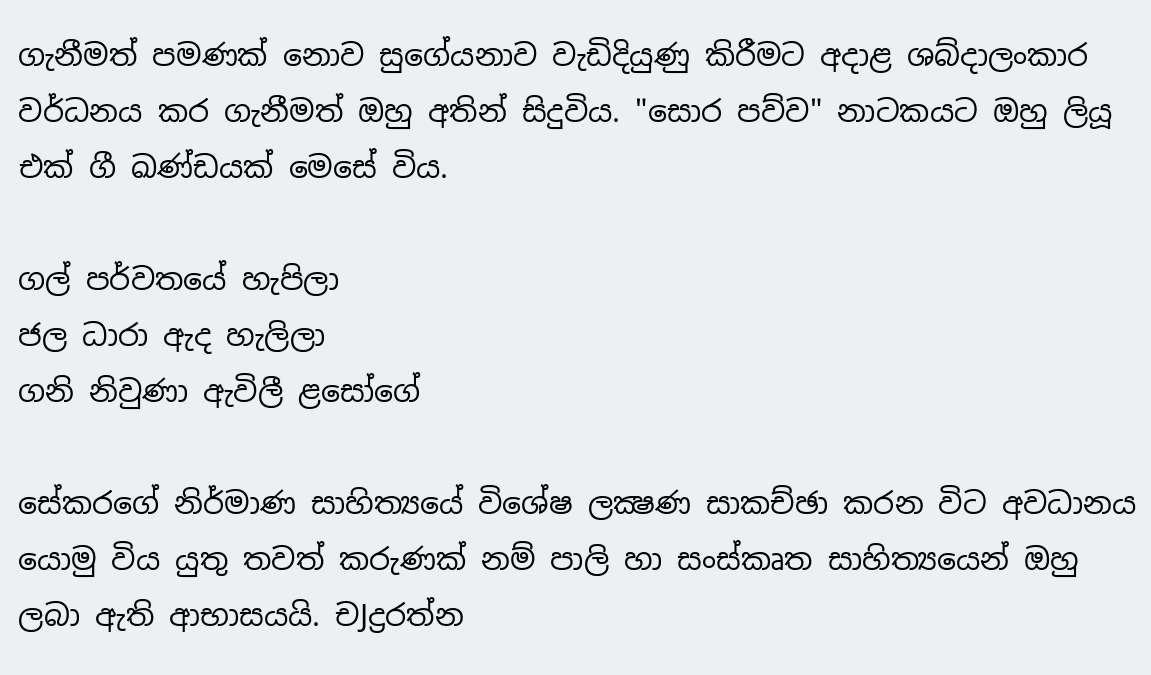ගැනීමත් පමණක්‌ නොව සුගේයනාව වැඩිදියුණු කිරීමට අදාළ ශබ්දාලංකාර වර්ධනය කර ගැනීමත් ඔහු අතින් සිදුවිය. "සොර පව්ව" නාටකයට ඔහු ලියූ එක්‌ ගී ඛණ්‌ඩයක්‌ මෙසේ විය.

ගල් පර්වතයේ හැපිලා
ජල ධාරා ඇද හැලිලා
ගනි නිවුණා ඇවිලී ළසෝගේ

සේකරගේ නිර්මාණ සාහිත්‍යයේ විශේෂ ලක්‍ෂණ සාකච්ඡා කරන විට අවධානය යොමු විය යුතු තවත් කරුණක්‌ නම් පාලි හා සංස්‌කෘත සාහිත්‍යයෙන් ඔහු ලබා ඇති ආභාසයයි. චJද්‍රරත්න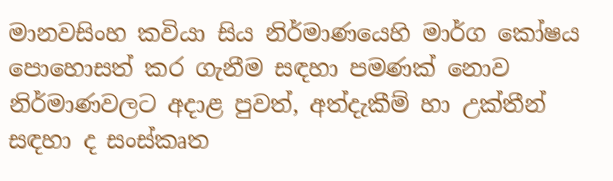මානවසිංහ කවියා සිය නිර්මාණයෙහි මාර්ග කෝෂය පොහොසත් කර ගැනීම සඳහා පමණක්‌ නොව නිර්මාණවලට අදාළ පුවත්, අත්දැකීම් හා උක්‌තීන් සඳහා ද සංස්‌කෘත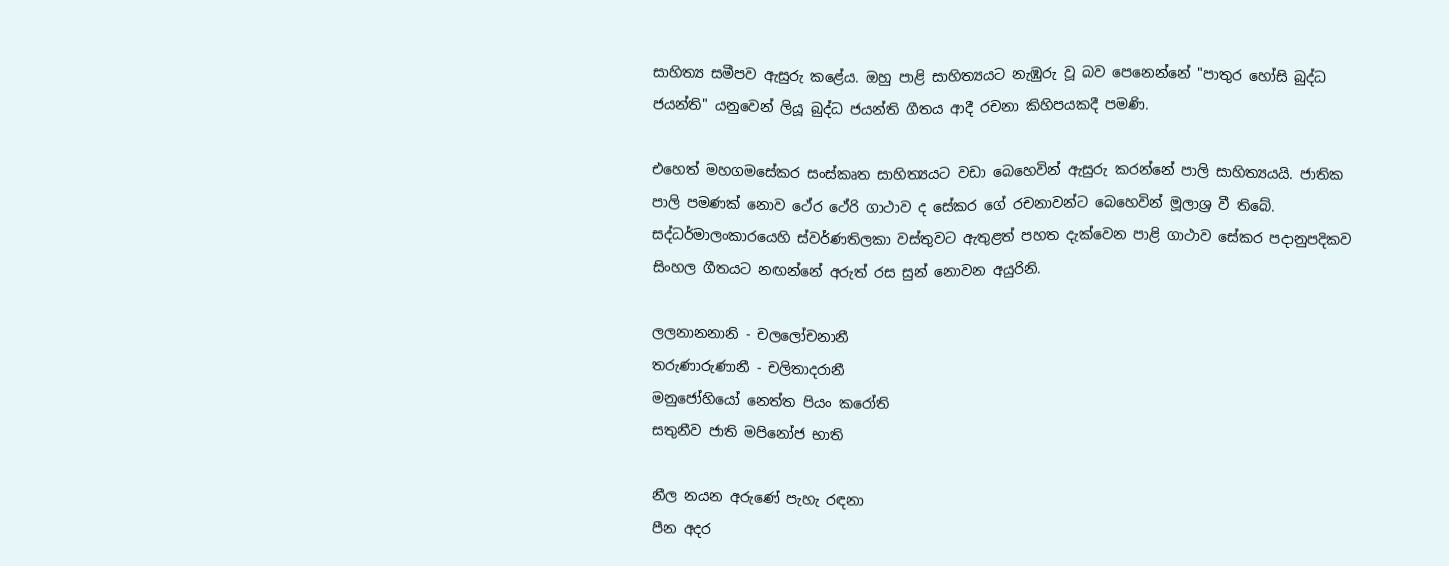සාහිත්‍ය සමීපව ඇසුරු කළේය. ඔහු පාළි සාහිත්‍යයට නැඹුරු වූ බව පෙනෙන්නේ "පාතුර හෝසි බුද්ධ ජයන්ති" යනුවෙන් ලියූ බුද්ධ ජයන්ති ගීතය ආදී රචනා කිහිපයකදී පමණි.

එහෙත් මහගමසේකර සංස්‌කෘත සාහිත්‍යයට වඩා බෙහෙවින් ඇසුරු කරන්නේ පාලි සාහිත්‍යයයි. ජාතික පාලි පමණක්‌ නොව ථේර ථේරි ගාථාව ද සේකර ගේ රචනාවන්ට බෙහෙවින් මූලාශ්‍ර වී තිබේ. සද්ධර්මාලංකාරයෙහි ස්‌වර්ණතිලකා වස්‌තුවට ඇතුළත් පහත දැක්‌වෙන පාළි ගාථාව සේකර පදානුපදිකව සිංහල ගීතයට නඟන්නේ අරුත් රස සුන් නොවන අයුරිනි.

ලලනානනානි - චලලෝචනානී
තරුණාරුණානී - චලිතාදරානී
මනුජෝහියෝ නෙත්ත පියං කරෝති
සතුනීව ජාති මපිනෝජ භාති

නීල නයන අරුණේ පැහැ රඳනා
පීන අදර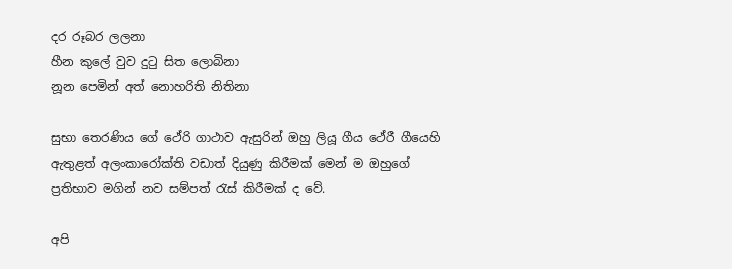දර රූබර ලලනා
හීන කුලේ වුව දුටු සිත ලොබිනා
නූන පෙමින් අත් නොහරිති නිතිනා

සුභා තෙරණිය ගේ ථේරි ගාථාව ඇසුරින් ඔහු ලියූ ගීය ථේරී ගීයෙහි ඇතුළත් අලංකාරෝක්‌ති වඩාත් දියුණු කිරීමක්‌ මෙන් ම ඔහුගේ ප්‍රතිභාව මගින් නව සම්පත් රැස්‌ කිරීමක්‌ ද වේ.

අපි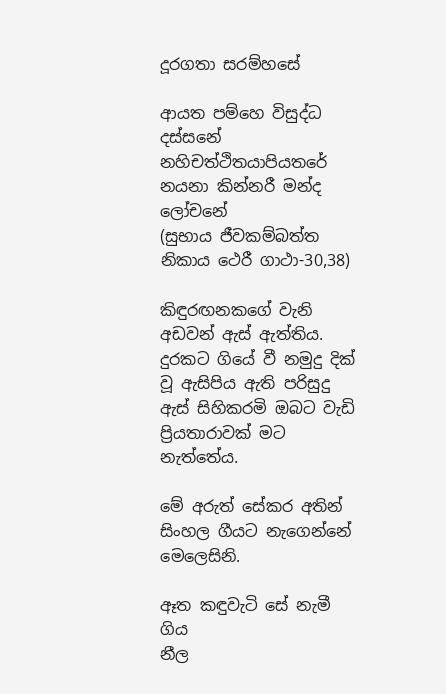දූරගතා සරම්හසේ

ආයත පම්හෙ විසුද්ධ දස්‌සනේ
නහිචත්ථිතයාපියතරේ
නයනා කින්නරී මන්ද ලෝචනේ
(සුභාය ජීවකම්බත්ත නිකාය ථෙරී ගාථා-30,38)

කිඳුරඟනකගේ වැනි අඩවන් ඇස්‌ ඇත්තිය. දුරකට ගියේ වී නමුදු දික්‌ වූ ඇසිපිය ඇති පරිසුදු ඇස්‌ සිහිකරමි ඔබට වැඩි ප්‍රියතාරාවක්‌ මට නැත්තේය.

මේ අරුත් සේකර අතින් සිංහල ගීයට නැගෙන්නේ මෙලෙසිනි.

ඈත කඳුවැටි සේ නැමී ගිය
නීල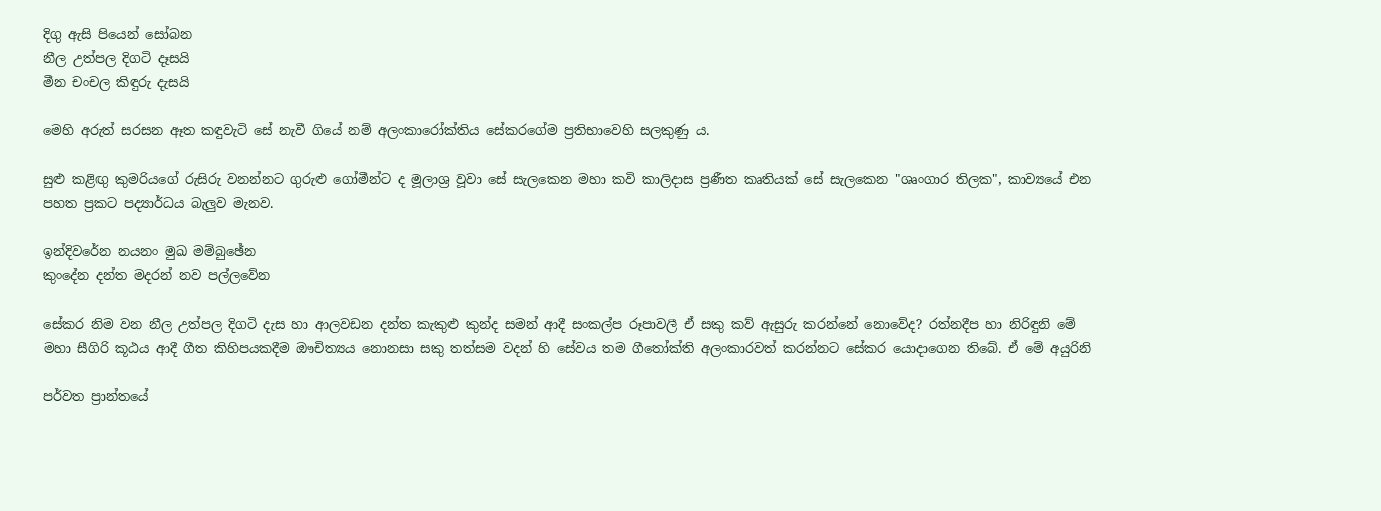දිගු ඇසි පියෙන් සෝබන
නීල උත්පල දිගටි දෑසයි
මීන චංචල කිඳුරු දැසයි

මෙහි අරුත් සරසන ඈත කඳුවැටි සේ නැවී ගියේ නම් අලංකාරෝක්‌තිය සේකරගේම ප්‍රතිභාවෙහි සලකුණු ය.

සුළු කළිඟු කුමරියගේ රුසිරු වනන්නට ගුරුළු ගෝමීන්ට ද මූලාශ්‍ර වූවා සේ සැලකෙන මහා කවි කාලිදාස ප්‍රණීත කෘතියක්‌ සේ සැලකෙන "ශෘංගාර තිලක", කාව්‍යයේ එන පහත ප්‍රකට පද්‍යාර්ධය බැලුව මැනව.

ඉන්දිවරේන නයනං මුඛ මම්බුඡේන
කුංදේන දන්ත මදරන් නව පල්ලවේන

සේකර නිම වන නීල උත්පල දිගටි දැස හා ආලවඩන දන්ත කැකුළු කුන්ද සමන් ආදී සංකල්ප රූපාවලී ඒ සකු කව් ඇසුරු කරන්නේ නොවේද? රත්නදීප හා නිරිඳුනි මේ මහා සීගිරි කූඨය ආදී ගීත කිහිපයකදීම ඖචිත්‍යය නොනසා සකු තත්සම වදන් හි සේවය තම ගීතෝක්‌ති අලංකාරවත් කරන්නට සේකර යොදාගෙන තිබේ. ඒ මේ අයුරිනි

පර්වත ප්‍රාන්තයේ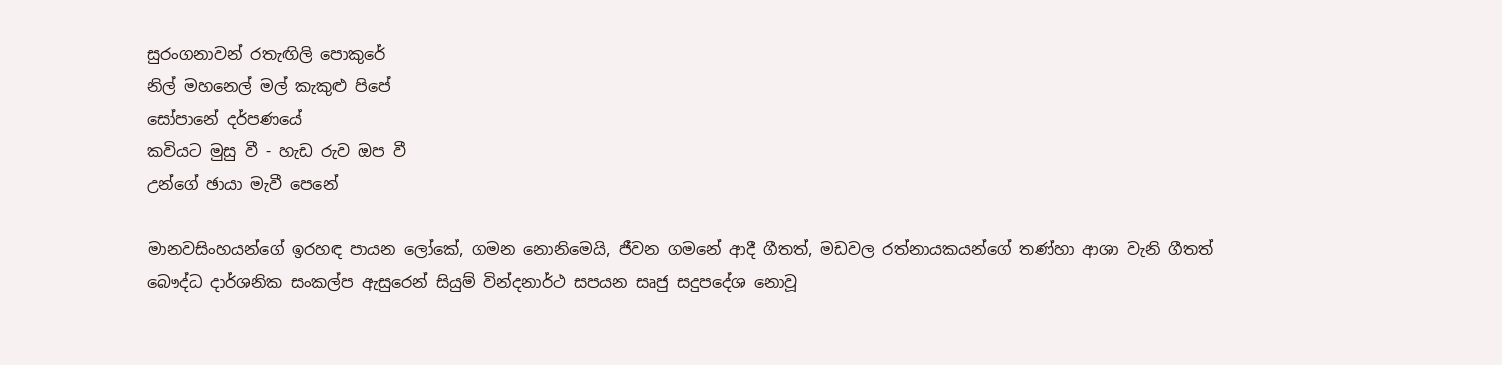සුරංගනාවන් රතැඟිලි පොකුරේ
නිල් මහනෙල් මල් කැකුළු පිපේ
සෝපානේ දර්පණයේ
කවියට මුසු වී - හැඩ රුව ඔප වී
උන්ගේ ඡායා මැවී පෙනේ

මානවසිංහයන්ගේ ඉරහඳ පායන ලෝකේ, ගමන නොනිමෙයි, ජීවන ගමනේ ආදී ගීතත්, මඩවල රත්නායකයන්ගේ තණ්‌හා ආශා වැනි ගීතත් බෞද්ධ දාර්ශනික සංකල්ප ඇසුරෙන් සියුම් වින්දනාර්ථ සපයන සෘජු සදුපදේශ නොවූ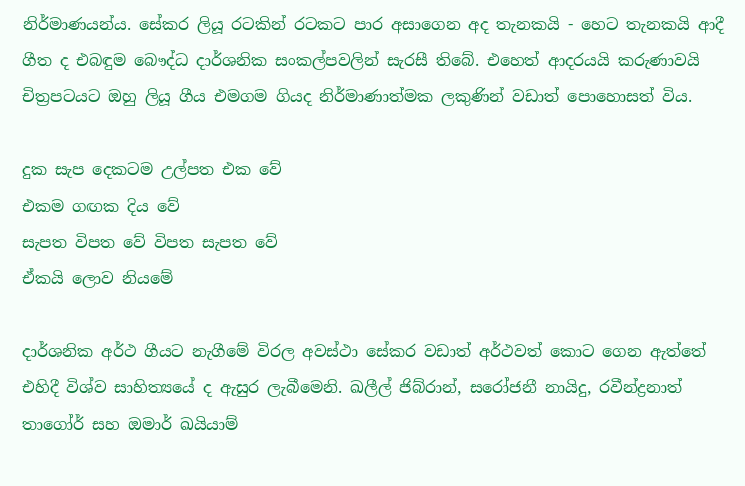නිර්මාණයන්ය. සේකර ලියූ රටකින් රටකට පාර අසාගෙන අද තැනකයි - හෙට තැනකයි ආදී ගීත ද එබඳුම බෞද්ධ දාර්ශනික සංකල්පවලින් සැරසී තිබේ. එහෙත් ආදරයයි කරුණාවයි චිත්‍රපටයට ඔහු ලියූ ගීය එමගම ගියද නිර්මාණාත්මක ලකුණින් වඩාත් පොහොසත් විය.

දුක සැප දෙකටම උල්පත එක වේ
එකම ගඟක දිය වේ
සැපත විපත වේ විපත සැපත වේ
ඒකයි ලොව නියමේ

දාර්ශනික අර්ථ ගීයට නැගීමේ විරල අවස්‌ථා සේකර වඩාත් අර්ථවත් කොට ගෙන ඇත්තේ එහිදී විශ්ව සාහිත්‍යයේ ද ඇසුර ලැබීමෙනි. ඛලීල් ජිබ්රාන්, සරෝජනී නායිදු, රවීන්ද්‍රනාත් තාගෝර් සහ ඔමාර් ඛයියාම්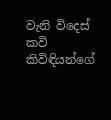වැනි විදෙස්‌ කවි කිවිඳියන්ගේ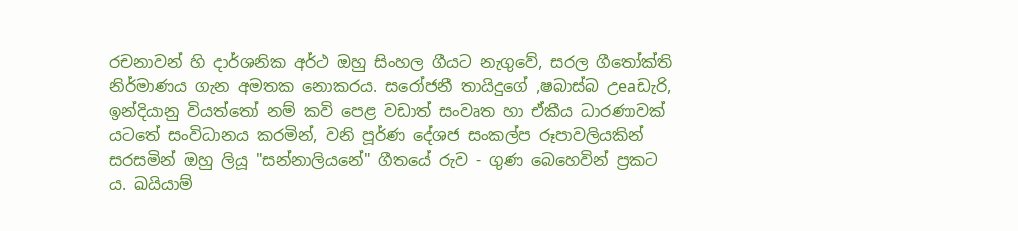රචනාවන් හි දාර්ශනික අර්ථ ඔහු සිංහල ගීයට නැගුවේ, සරල ගීතෝක්‌ති නිර්මාණය ගැන අමතක නොකරය. සරෝජනී තායිදුගේ ,ෂබාස්‌බ උeaඩැරි, ඉන්දියානු වියත්තෝ නම් කවි පෙළ වඩාත් සංවෘත හා ඒකීය ධාරණාවක්‌ යටතේ සංවිධානය කරමින්, වනි පූර්ණ දේශජ සංකල්ප රූපාවලියකින් සරසමින් ඔහු ලියූ "සන්නාලියනේ" ගීතයේ රුව - ගුණ බෙහෙවින් ප්‍රකට ය. ඛයියාම්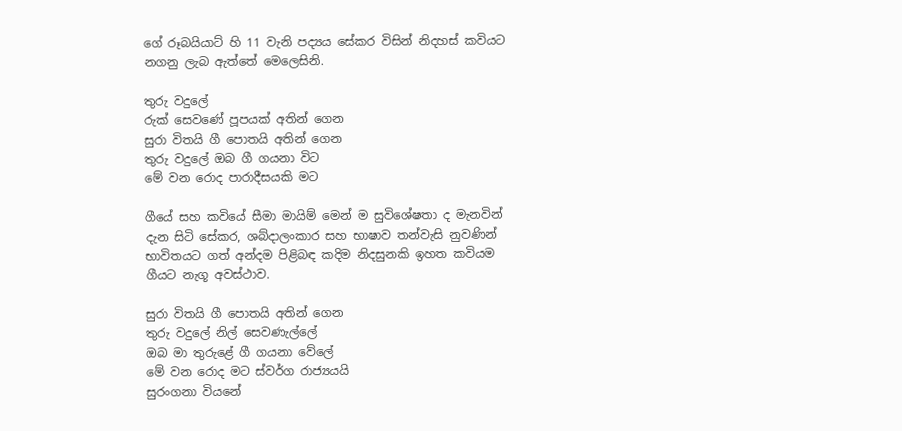ගේ රූබයියාට්‌ හි 11 වැනි පද්‍යය සේකර විසින් නිදහස්‌ කවියට නගනු ලැබ ඇත්තේ මෙලෙසිනි.

තුරු වදුලේ
රුක්‌ සෙවණේ පූපයක්‌ අතින් ගෙන
සුරා විතයි ගී පොතයි අතින් ගෙන
තුරු වදුලේ ඔබ ගී ගයනා විට
මේ වන රොද පාරාදීසයකි මට

ගීයේ සහ කවියේ සීමා මායිම් මෙන් ම සුවිශේෂතා ද මැනවින් දැන සිටි සේකර, ශබ්දාලංකාර සහ භාෂාව තන්වැසි නුවණින් භාවිතයට ගත් අන්දම පිළිබඳ කදිම නිදසුනකි ඉහත කවියම ගීයට නැගූ අවස්‌ථාව.

සුරා විතයි ගී පොතයි අතින් ගෙන
තුරු වදුලේ නිල් සෙවණැල්ලේ
ඔබ මා තුරුළේ ගී ගයනා වේලේ
මේ වන රොද මට ස්‌වර්ග රාජ්‍යයයි
සුරංගනා වියනේ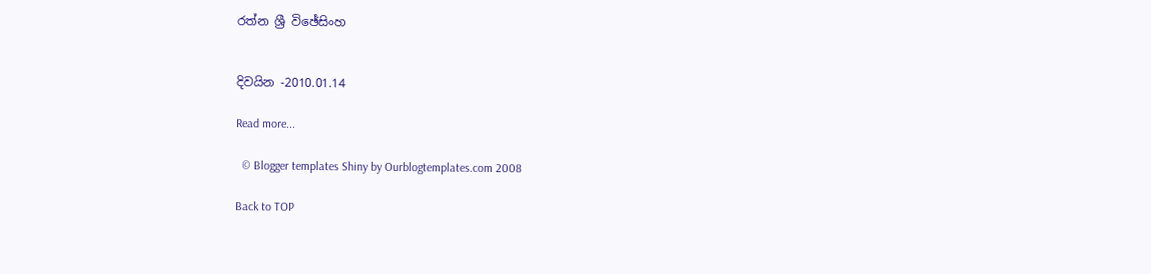රත්න ශ්‍රී විඡේසිංහ


දිවයින -2010.01.14

Read more...

  © Blogger templates Shiny by Ourblogtemplates.com 2008

Back to TOP